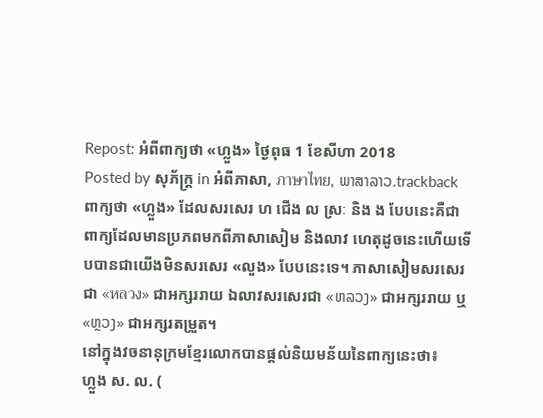Repost: អំពីពាក្យថា «ហ្លួង» ថ្ងៃពុធ 1 ខែសីហា 2018
Posted by សុភ័ក្ត្រ in អំពីភាសា, ภาษาไทย, ພາສາລາວ.trackback
ពាក្យថា «ហ្លួង» ដែលសរសេរ ហ ជើង ល ស្រៈ និង ង បែបនេះគឺជាពាក្យដែលមានប្រភពមកពីភាសាសៀម និងលាវ ហេតុដូចនេះហើយទើបបានជាយើងមិនសរសេរ «លួង» បែបនេះទេ។ ភាសាសៀមសរសេរជា «หลวง» ជាអក្សររាយ ឯលាវសរសេរជា «ຫລວງ» ជាអក្សររាយ ឬ «ຫຼວງ» ជាអក្សរតម្រួត។
នៅក្នុងវចនានុក្រមខ្មែរលោកបានផ្ដល់និយមន័យនៃពាក្យនេះថា៖
ហ្លួង ស. ល. (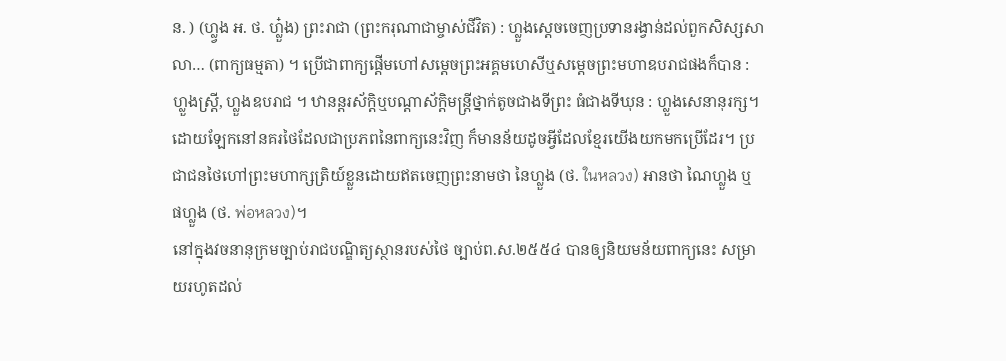ន. ) (ហ្ល្វង អ. ថ. ហ្លួ៎ង) ព្រះរាជា (ព្រះករុណាជាម្ចាស់ជីវិត) : ហ្លួងស្តេចចេញប្រទានរង្វាន់ដល់ពួកសិស្សសាលា… (ពាក្យធម្មតា) ។ ប្រើជាពាក្យផ្តើមហៅសម្តេចព្រះអគ្គមហេសីឬសម្តេចព្រះមហាឧបរាជផងក៏បាន : ហ្លួងស្រ្តី, ហ្លួងឧបរាជ ។ ឋានន្តរស័ក្តិឬបណ្ដាស័ក្តិមន្រ្តីថ្នាក់តូចជាងទីព្រះ ធំជាងទីឃុន : ហ្លួងសេនានុរក្ស។
ដោយឡែកនៅនគរថៃដែលជាប្រភពនៃពាក្យនេះវិញ ក៏មានន័យដូចអ្វីដែលខ្មែរយើងយកមកប្រើដែរ។ ប្រជាជនថៃហៅព្រះមហាក្សត្រិយ៍ខ្លួនដោយឥតចេញព្រះនាមថា នៃហ្លួង (ថ. ในหลวง) អានថា ណៃហ្លួង ឬ ផហ្លួង (ថ. พ่อหลวง)។
នៅក្នុងវចនានុក្រមច្បាប់រាជបណ្ឌិត្យស្ថានរបស់ថៃ ច្បាប់ព.ស.២៥៥៤ បានឲ្យនិយមន័យពាក្យនេះ សម្រាយរហូតដល់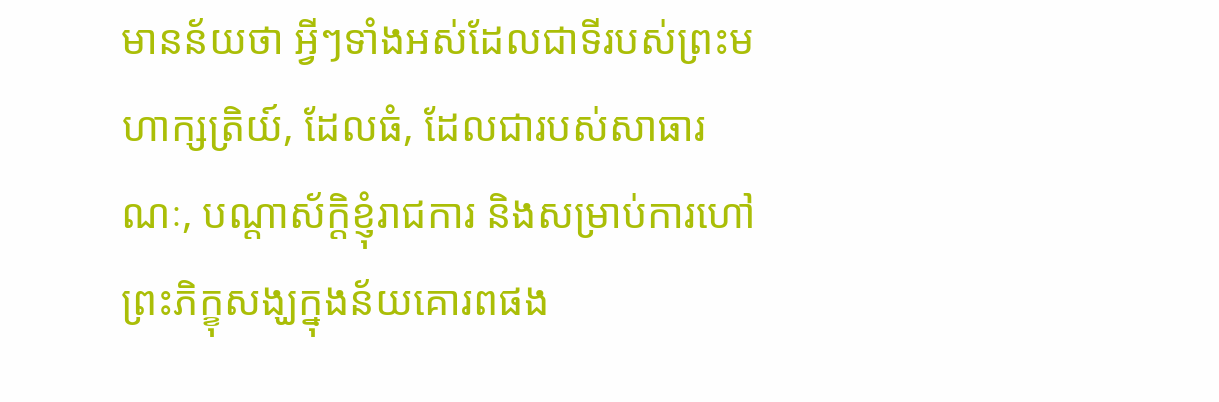មានន័យថា អ្វីៗទាំងអស់ដែលជាទីរបស់ព្រះមហាក្សត្រិយ៍, ដែលធំ, ដែលជារបស់សាធារណៈ, បណ្ដាស័ក្ដិខ្ញុំរាជការ និងសម្រាប់ការហៅព្រះភិក្ខុសង្ឃក្នុងន័យគោរពផង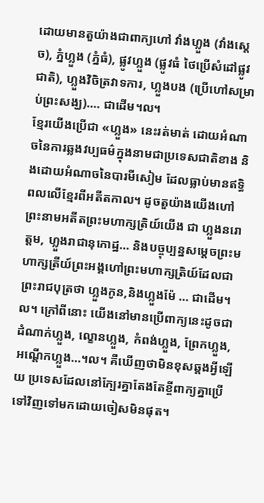ដោយមានតួយ៉ាងជាពាក្យហៅ វាំងហ្លួង (វាំងស្ដេច), ភ្នំហ្លួង (ភ្នំធំ), ផ្លូវហ្លួង (ផ្លូវធំ ថៃប្រើសំដៅផ្លូវជាតិ), ហ្លួងវិចិត្រវាទការ, ហ្លួងបង (ប្រើហៅសម្រាប់ព្រះសង្ឃ)…. ជាដើម។ល។
ខ្មែរយើងប្រើជា «ហ្លួង» នេះរត់មាត់ ដោយអំណាចនៃការឆ្លងវប្បធម៌ក្នុងនាមជាប្រទេសជាតិខាង និងដោយអំណាចនៃបារមីសៀម ដែលធ្លាប់មានឥទ្ធិពលលើខ្មែរពីអតីតកាល។ ដូចតួយ៉ាងយើងហៅព្រះនាមអតីតព្រះមហាក្សត្រិយ៍យើង ជា ហ្លួងនរោត្ដម, ហ្លួងរាជានុកោដ្ឋ… និងបច្ចុប្បន្នសម្ដេចព្រះមហាក្សត្រីយ៍ព្រះអង្គហៅព្រះមហាក្សត្រិយ៍ដែលជា ព្រះរាជបុត្រថា ហ្លួងកូន,និងហ្លួងម៉ែ … ជាដើម។ល។ ក្រៅពីនោះ យើងនៅមានប្រើពាក្យនេះដូចជា ដំណាក់ហ្លួង, ល្ខោនហ្លួង, កំពង់ហ្លួង, ព្រែកហ្លួង, អណ្ដើកហ្លួង…។ល។ គឺឃើញថាមិនខុសឆ្គងអ្វីឡើយ ប្រទេសដែលនៅក្បែរគ្នាតែងតែខ្ចីពាក្យគ្នាប្រើទៅវិញទៅមកដោយចៀសមិនផុត។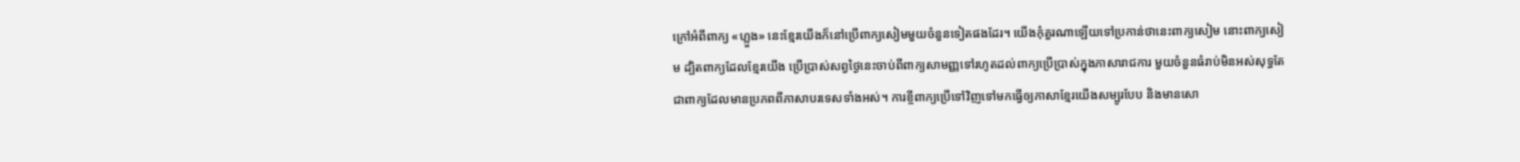ក្រៅអំពីពាក្យ «ហ្លួង» នេះខ្មែរយើងក៏នៅប្រើពាក្យសៀមមួយចំនួនទៀតផងដែរ។ យើងកុំគួរណាឡើយទៅប្រកាន់ថានេះពាក្យសៀម នោះពាក្យសៀម ដ្បិតពាក្យដែលខ្មែរយើង ប្រើប្រាស់សព្វថ្ងៃនេះចាប់ពីពាក្យសាមញ្ញទៅរហូតដល់ពាក្យប្រើប្រាស់ក្នុងភាសារាជការ មួយចំនួនធំរាប់មិនអស់សុទ្ធតែជាពាក្យដែលមានប្រភពពីភាសាបរទេសទាំងអស់។ ការខ្ចីពាក្យប្រើទៅវិញទៅមកធ្វើឲ្យភាសាខ្មែរយើងសម្បូរបែប និងមានសោ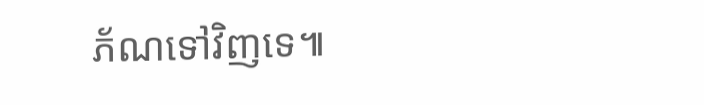ភ័ណទៅវិញទេ៕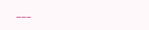___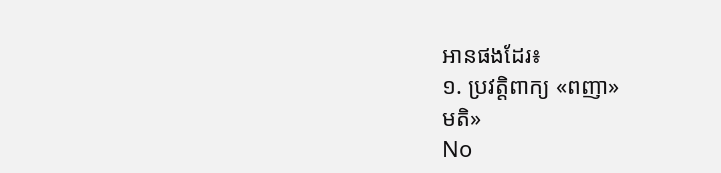អានផងដែរ៖
១. ប្រវត្តិពាក្យ «ពញា»
មតិ»
No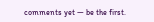comments yet — be the first.